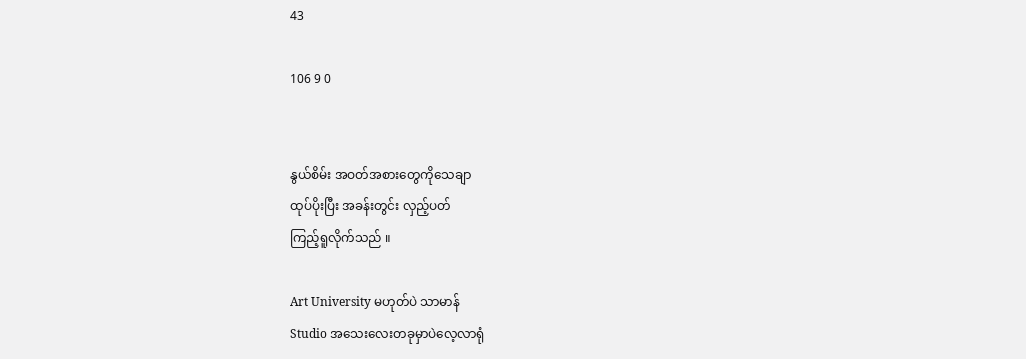43

106 9 0


နွယ်စိမ်း အဝတ်အစားတွေကိုသေချာ
ထုပ်ပိုးပြီး အခန်းတွင်း လှည့်ပတ်
ကြည့်ရူလိုက်သည် ။

Art University မဟုတ်ပဲ သာမာန်
Studio အသေးလေးတခုမှာပဲလေ့လာရုံ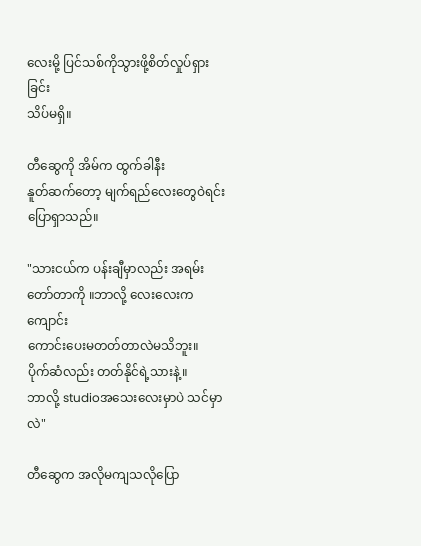လေးမို့ ပြင်သစ်ကိုသွားဖို့စိတ်လှုပ်ရှားခြင်း
သိပ်မရှိ။

တီဆွေကို အိမ်က ထွက်ခါနီး
နူတ်ဆက်တော့ မျက်ရည်လေးတွေဝဲရင်း
ပြောရှာသည်။

"သားငယ်က ပန်းချီမှာလည်း အရမ်း
တော်တာကို ။ဘာလို့ လေးလေးက ကျောင်း
ကောင်းပေးမတတ်တာလဲမသိဘူး။
ပိုက်ဆံလည်း တတ်နိုင်ရဲ့သားနဲ့။
ဘာလို့ studioအသေးလေးမှာပဲ သင်မှာလဲ"

တီဆွေက အလိုမကျသလိုပြော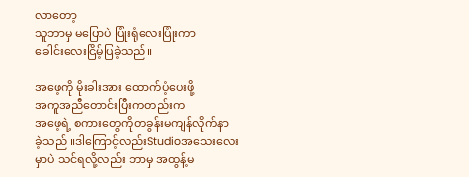လာတော့
သူဘာမှ မပြောပဲ ပြုံးရုံလေးပြုံးကာ
ခေါင်းလေးငြိမ့်ပြခဲ့သည်။

အဖေ့ကို မိုးခါးအား ထောက်ပံ့ပေးဖို့
အကူအညီတောင်းပြီးကတည်းက
အဖေ့ရဲ့ စကားတွေကိုတခွန်းမကျန်လိုက်နာ
ခဲ့သည် ။ဒါကြောင့်လည်းStudioအသေးလေး
မှာပဲ သင်ရလို့လည်း ဘာမှ အထွန့်မ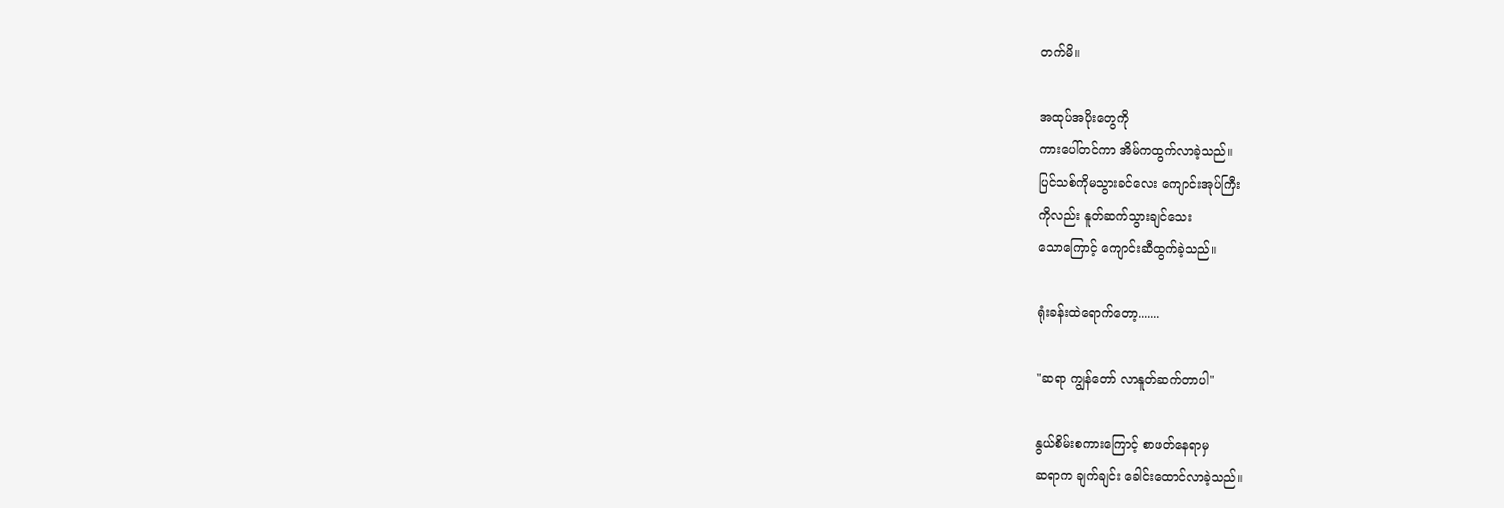တက်မိ။

အထုပ်အပိုးတွေကို
ကားပေါ်တင်ကာ အိမ်ကထွက်လာခဲ့သည်။
ပြင်သစ်ကိုမသွားခင်လေး ကျောင်းအုပ်ကြီး
ကိုလည်း နူတ်ဆက်သွားချင်သေး
သောကြောင့် ကျောင်းဆီထွက်ခဲ့သည်။

ရုံးခန်းထဲရောက်တော့.......

"ဆရာ ကျွန်တော် လာနူတ်ဆက်တာပါ"

နွယ်စိမ်းစကားကြောင့် စာဖတ်နေရာမှ
ဆရာက ချက်ချင်း ခေါင်းထောင်လာခဲ့သည်။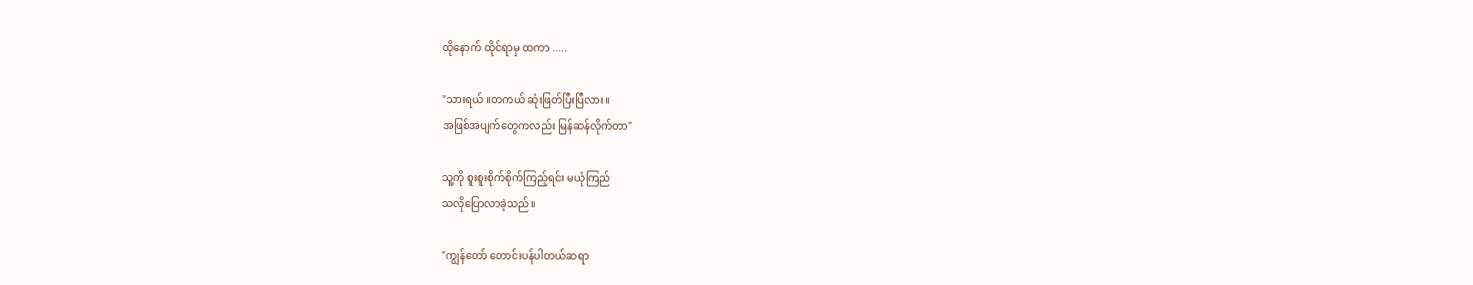ထိုနောက် ထိုင်ရာမှ ထကာ .....

"သားရယ် ။တကယ် ဆုံးဖြတ်ပြီးပြီလား။
အဖြစ်အပျက်တွေကလည်း မြန်ဆန်လိုက်တာ"

သူ့ကို စူးစူးစိုက်စိုက်ကြည့်ရင်း မယုံကြည်
သလိုပြောလာခဲ့သည်။

"ကျွန်တော် တောင်းပန်ပါတယ်ဆရာ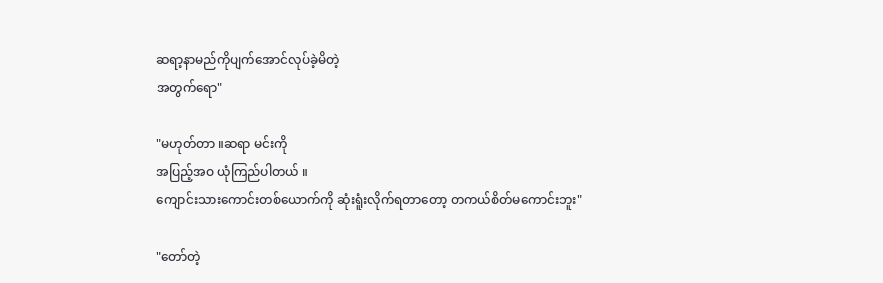ဆရာ့နာမည်ကိုပျက်အောင်လုပ်ခဲ့မိတဲ့
အတွက်ရော"

"မဟုတ်တာ ။ဆရာ မင်းကို
အပြည့်အဝ ယုံကြည်ပါတယ် ။
ကျောင်းသားကောင်းတစ်ယောက်ကို ဆုံးရူံးလိုက်ရတာတော့ တကယ်စိတ်မကောင်းဘူး"

"တော်တဲ့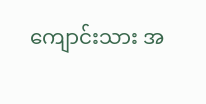ကျောင်းသား အ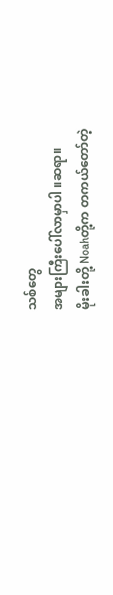သစ်တွေ
အများကြီးပေါ်လာမှာပါ ။ဆရာ။
မိုးခါးတို့ Noahတို့က တကယ်တော်တဲ့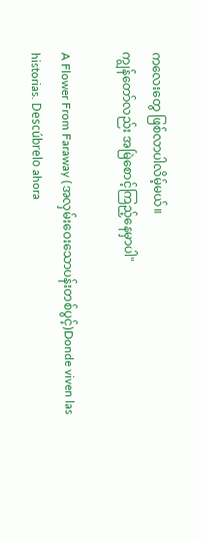ကလေးတွေ ဖြစ်လာပါလိမ့်မယ်။
ကျွန်တော်လည်း အမြဲစောင့်ကြည့်နေမှာပါ"

A Flower From Faraway (အလှမ်းဝေးသောပန်းတစ်ပွင့်)Donde viven las historias. Descúbrelo ahora